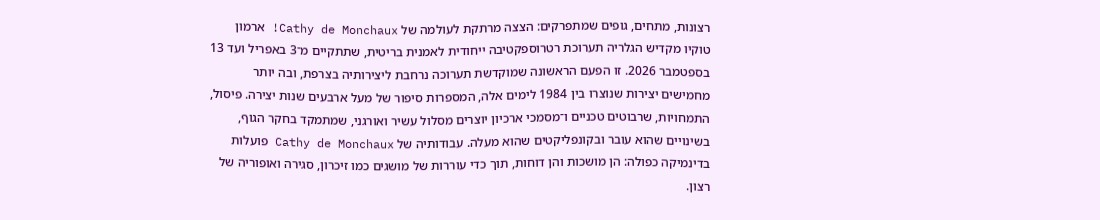רצונות, מתחים, גופים שמתפרקים: הצצה מרתקת לעולמה של Cathy de Monchaux! ארמון טוקיו מקדיש הגלריה תערוכת רטרוספקטיבה ייחודית לאמנית בריטית, שתתקיים מ־3 באפריל ועד 13 בספטמבר 2026. זו הפעם הראשונה שמוקדשת תערוכה נרחבת ליצירותיה בצרפת, ובה יותר מחמישים יצירות שנוצרו בין 1984 לימים אלה, המספרות סיפור של מעל ארבעים שנות יצירה. פיסול, התמחויות, שרבוטים טכניים ו־מסמכי ארכיון יוצרים מסלול עשיר ואורגני, שמתמקד בחקר הגוף, בשינויים שהוא עובר ובקונפליקטים שהוא מעלה. עבודותיה של Cathy de Monchaux פועלות בדינמיקה כפולה: הן מושכות והן דוחות, תוך כדי עוררות של מושגים כמו זיכרון, סגירה ואופוריה של רצון.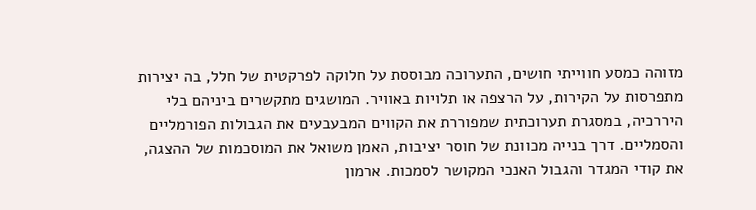מזוהה כמסע חווייתי חושים, התערוכה מבוססת על חלוקה לפרקטית של חלל, בה יצירות מתפרסות על הקירות, על הרצפה או תלויות באוויר. המושגים מתקשרים ביניהם בלי היררכיה, במסגרת תערוכתית שמפוררת את הקווים המבעבעים את הגבולות הפורמליים והסמליים. דרך בנייה מכוונת של חוסר יציבות, האמן משואל את המוסכמות של ההצגה, את קודי המגדר והגבול האנכי המקושר לסמכות. ארמון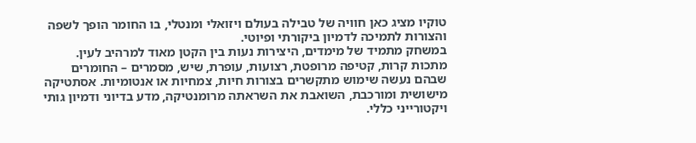טוקיו מציג כאן חוויה של טבילה בעולם ויזואלי ומנטלי, בו החומר הופך לשפה והצורות לתמיכה לדמיון ביקורתי ופיוטי.
במשחק מתמיד של מימדים, היצירות נעות בין הקטן מאוד למרהיב לעין. מתכות קרות, קטיפה מרופטת, רצועות, עופרת, שיש, מסמרים – החומרים שבהם נעשה שימוש מתקשרים בצורות חיות, צמחיות או אנטומיות. אסתטיקה מישושית ומורכבת, השואבת את השראתה מרומנטיקה, מדע בדיוני ודמיון גותי ויקטורייני כללי.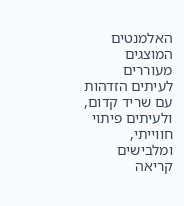האלמנטים המוצגים מעוררים לעיתים הזדהות עם שריד קדום, ולעיתים פיתוי חווייתי, ומלבישים קריאה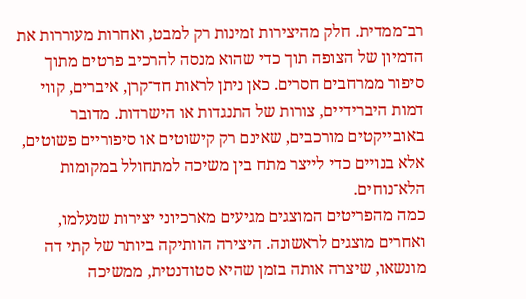רב־ממדית. חלק מהיצירות זמינות רק למבט, ואחרות מעוררות את הדמיון של הצופה תוך כדי שהוא מנסה להרכיב פרטים מתוך סיפור ממרחבים חסרים. כאן ניתן לראות חד־קרן, איברים, קווי דמות היברידיים, צורות של התנגדות או הישרדות. מדובר באובייקטים מורכבים, שאינם רק קישוטים או סיפוריים פשוטים, אלא בנויים כדי לייצר מתח בין משיכה למתחולל במקומות הלא־נוחים.
כמה מהפריטים המוצגים מגיעים מארכיוני יצירות שנעלמו, ואחרים מוצגים לראשונה. היצירה הוותיקה ביותר של קתי דה מונשאו, שיצרה אותה בזמן שהיא סטודנטית, ממשיכה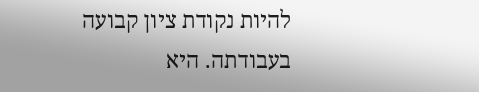להיות נקודת ציון קבועה בעבודתה. היא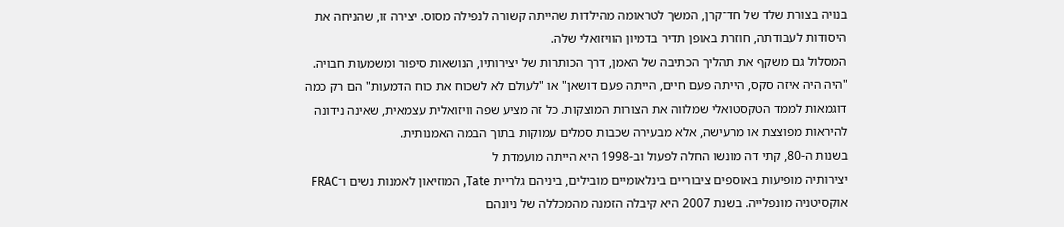בנויה בצורת שלד של חד־קרן, המשך לטראומה מהילדות שהייתה קשורה לנפילה מסוס. יצירה זו, שהניחה את היסודות לעבודתה, חוזרת באופן תדיר בדמיון הוויזואלי שלה.
המסלול גם משקף את תהליך הכתיבה של האמן, דרך הכותרות של יצירותיו, הנושאות סיפור ומשמעות חבויה. "היה היה איזה סקס, הייתה פעם חיים, הייתה פעם דושאן" או "לעולם לא לשכוח את כוח הדמעות" הם רק כמה דוגמאות לממד הטקסטואלי שמלווה את הצורות המוצקות. כל זה מציע שפה וויזואלית עצמאית, שאינה נידונה להיראות מפוצצת או מרעישה, אלא מבעירה שכבות סמלים עמוקות בתוך הבמה האמנותית.
בשנות ה-80, קתי דה מונשו החלה לפעול וב-1998 היא הייתה מועמדת ל
יצירותיה מופיעות באוספים ציבוריים בינלאומיים מובילים, ביניהם גלריית Tate, המוזיאון לאמנות נשים ו־FRAC אוקסיטניה מונפלייה. בשנת 2007 היא קיבלה הזמנה מהמכללה של ניונהם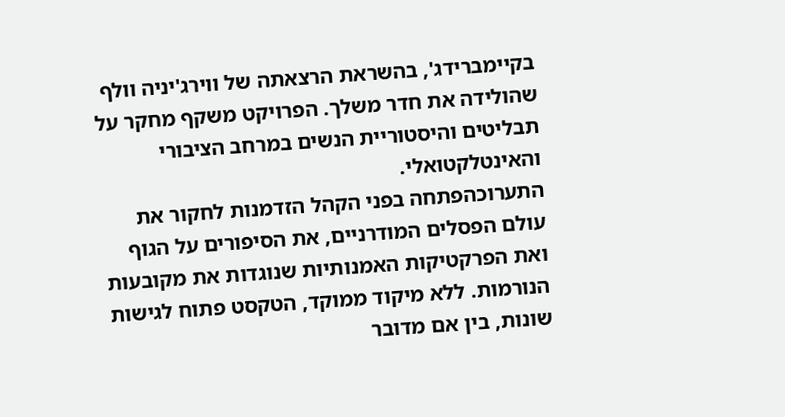בקיימברידג', בהשראת הרצאתה של ווירג'יניה וולף שהולידה את חדר משלך. הפרויקט משקף מחקר על תבליטים והיסטוריית הנשים במרחב הציבורי והאינטלקטואלי.
התערוכהפתחה בפני הקהל הזדמנות לחקור את עולם הפסלים המודרניים, את הסיפורים על הגוף ואת הפרקטיקות האמנותיות שנוגדות את מקובעות הנורמות. ללא מיקוד ממוקד, הטקסט פתוח לגישות שונות, בין אם מדובר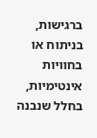ברגישות, בניתוח או בחוויות אינטימיות, בחלל שנבנה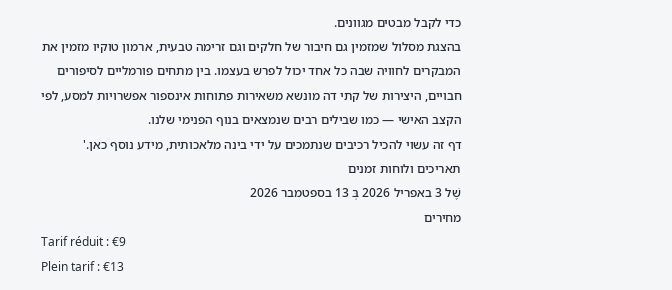כדי לקבל מבטים מגוונים.
בהצגת מסלול שמזמין גם חיבור של חלקים וגם זרימה טבעית, ארמון טוקיו מזמין את המבקרים לחוויה שבה כל אחד יכול לפרש בעצמו. בין מתחים פורמליים לסיפורים חבויים, היצירות של קתי דה מונשא משאירות פתוחות אינספור אפשרויות למסע, לפי הקצב האישי — כמו שבילים רבים שנמצאים בנוף הפנימי שלנו.
דף זה עשוי להכיל רכיבים שנתמכים על ידי בינה מלאכותית, מידע נוסף כאן.'
תאריכים ולוחות זמנים
שֶׁל 3 באפריל 2026 בְּ 13 בספטמבר 2026
מחירים
Tarif réduit : €9
Plein tarif : €13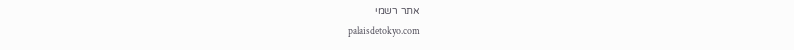אתר רשמי
palaisdetokyo.com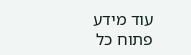עוד מידע
פתוח כל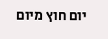יום חוץ מיום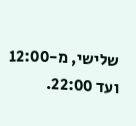שלישי, מ-12:00 ועד 22:00.